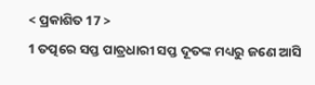< ପ୍ରକାଶିତ 17 >
1 ତତ୍ପରେ ସପ୍ତ ପାତ୍ରଧାରୀ ସପ୍ତ ଦୂତଙ୍କ ମଧ୍ୟରୁ ଜଣେ ଆସି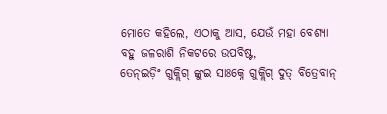ମୋତେ କହିଲେ, ଏଠାକୁ ଆସ, ଯେଉଁ ମହା ବେଶ୍ୟା ବହୁ ଜଳରାଶି ନିକଟରେ ଉପବିଷ୍ଟ,
ତେନ୍ଇଡ଼ିଂ ଗୁକ୍ଲିଗ୍ ଙ୍କୁଇ ସାଃକ୍ନେ ଗୁକ୍ଲିଗ୍ ଦୁତ୍ ବିତ୍ରେବାନ୍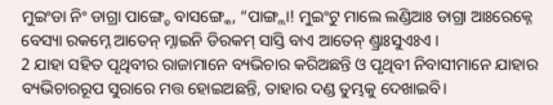ମୁଇଂଡା ନିଂ ଡାଗ୍ରା ପାଙ୍ଗ୍ଚେ ବାସଙ୍ଗ୍କେ, “ପାଙ୍ଗ୍ଲା! ମୁଇଂଟୁ ମାଲେ ଲଣ୍ଡିଆଃ ଡାଗ୍ରା ଆଃରେକ୍ନେ ବେସ୍ୟା ରକମ୍ନେ ଆତେନ୍ ମ୍ନାଇନି ଡିରକମ୍ ସାସ୍ତି ବାଏ ଆତେନ୍ ଣ୍ଡ୍ରାଃସୁଏଃଏ ।
2 ଯାହା ସହିତ ପୃଥିବୀର ରାଜାମାନେ ବ୍ୟଭିଚାର କରିଅଛନ୍ତି ଓ ପୃଥିବୀ ନିବାସୀମାନେ ଯାହାର ବ୍ୟଭିଚାରରୂପ ସୁରାରେ ମତ୍ତ ହୋଇଅଛନ୍ତି, ତାହାର ଦଣ୍ଡ ତୁମ୍ଭକୁ ଦେଖାଇବି।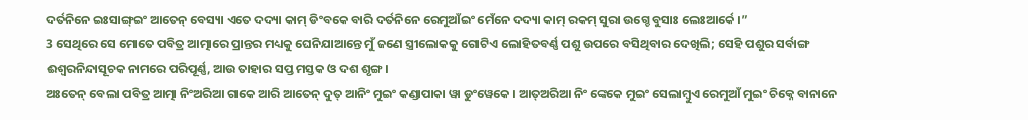ଦର୍ତନିନେ ଇଃସାଙ୍ଗ୍ଇଂ ଆତେନ୍ ବେସ୍ୟା ଏତେ ଦଦ୍ୟା କାମ୍ ଡିଂବକେ ବାରି ଦର୍ତନିନେ ରେମୁଆଁଇଂ ମେଁନେ ଦଦ୍ୟା କାମ୍ ରକମ୍ ସୁରା ଉଗ୍ଚେ ବୁସାଃ ଲେଃଆର୍କେ ।”
3 ସେଥିରେ ସେ ମୋତେ ପବିତ୍ର ଆତ୍ମାରେ ପ୍ରାନ୍ତର ମଧ୍ୟକୁ ଘେନିଯାଆନ୍ତେ ମୁଁ ଜଣେ ସ୍ତ୍ରୀଲୋକକୁ ଗୋଟିଏ ଲୋହିତବର୍ଣ୍ଣ ପଶୁ ଉପରେ ବସିଥିବାର ଦେଖିଲି; ସେହି ପଶୁର ସର୍ବାଙ୍ଗ ଈଶ୍ବରନିନ୍ଦାସୂଚକ ନାମରେ ପରିପୂର୍ଣ୍ଣ, ଆଉ ତାହାର ସପ୍ତ ମସ୍ତକ ଓ ଦଶ ଶୃଙ୍ଗ।
ଅଃତେନ୍ ବେଲା ପବିତ୍ର ଆତ୍ମା ନିଂଅରିଆ ଗାକେ ଆରି ଆତେନ୍ ଦୁତ୍ ଆନିଂ ମୁଇଂ କଣ୍ଡାପାକା ୱା ଡୁଂୱେକେ । ଆତ୍ଅରିଆ ନିଂ ଙ୍କେକେ ମୁଇଂ ସେଲାମ୍ବୁଏ ରେମୁଆଁ ମୁଇଂ ଚିକ୍ନେ ବାନାନେ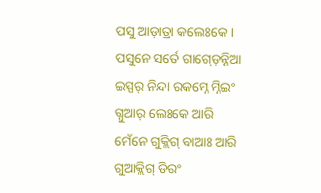ପସୁ ଆଡ଼ାତ୍ରା କଲେଃକେ । ପସୁନେ ସର୍ତେ ଗାଗ୍ଡ଼େନ୍ନିଆ ଇସ୍ପର୍ ନିନ୍ଦା ରକମ୍ନେ ମ୍ନିଇଂ ଗ୍ନୁଆର୍ ଲେଃକେ ଆରି ମେଁନେ ଗୁକ୍ଲିଗ୍ ବାଆଃ ଆରି ଗୁଆକ୍ଲିଗ୍ ଡିରଂ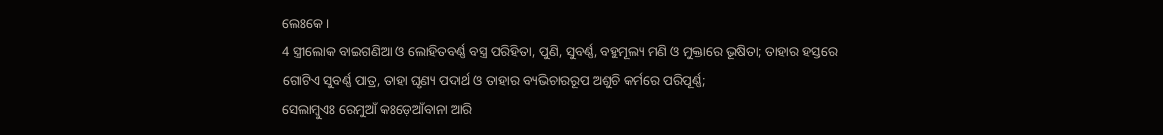ଲେଃକେ ।
4 ସ୍ତ୍ରୀଲୋକ ବାଇଗଣିଆ ଓ ଲୋହିତବର୍ଣ୍ଣ ବସ୍ତ୍ର ପରିହିତା, ପୁଣି, ସୁବର୍ଣ୍ଣ, ବହୁମୂଲ୍ୟ ମଣି ଓ ମୁକ୍ତାରେ ଭୂଷିତା; ତାହାର ହସ୍ତରେ ଗୋଟିଏ ସୁବର୍ଣ୍ଣ ପାତ୍ର, ତାହା ଘୃଣ୍ୟ ପଦାର୍ଥ ଓ ତାହାର ବ୍ୟଭିଚାରରୂପ ଅଶୁଚି କର୍ମରେ ପରିପୂର୍ଣ୍ଣ;
ସେଲାମ୍ବୁଏଃ ରେମୁଆଁ କଃଡ଼େଆଁବାନା ଆରି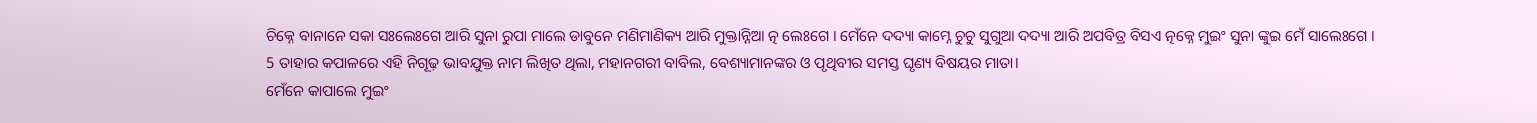ଚିକ୍ନେ ବାନାନେ ସକା ସଃଲେଃଗେ ଆରି ସୁନା ରୁପା ମାଲେ ଡାବୁନେ ମଣିମାଣିକ୍ୟ ଆରି ମୁକ୍ତାନ୍ନିଆ ତ୍ନ ଲେଃଗେ । ମେଁନେ ଦଦ୍ୟା କାମ୍ନେ ଚୁଚୁ ସୁଗୁଆ ଦଦ୍ୟା ଆରି ଅପବିତ୍ର ବିସଏ ତ୍ନକ୍ନେ ମୁଇଂ ସୁନା ଙ୍କୁଇ ମେଁ ସାଲେଃଗେ ।
5 ତାହାର କପାଳରେ ଏହି ନିଗୂଢ଼ ଭାବଯୁକ୍ତ ନାମ ଲିଖିତ ଥିଲା, ମହାନଗରୀ ବାବିଲ, ବେଶ୍ୟାମାନଙ୍କର ଓ ପୃଥିବୀର ସମସ୍ତ ଘୃଣ୍ୟ ବିଷୟର ମାତା।
ମେଁନେ କାପାଲେ ମୁଇଂ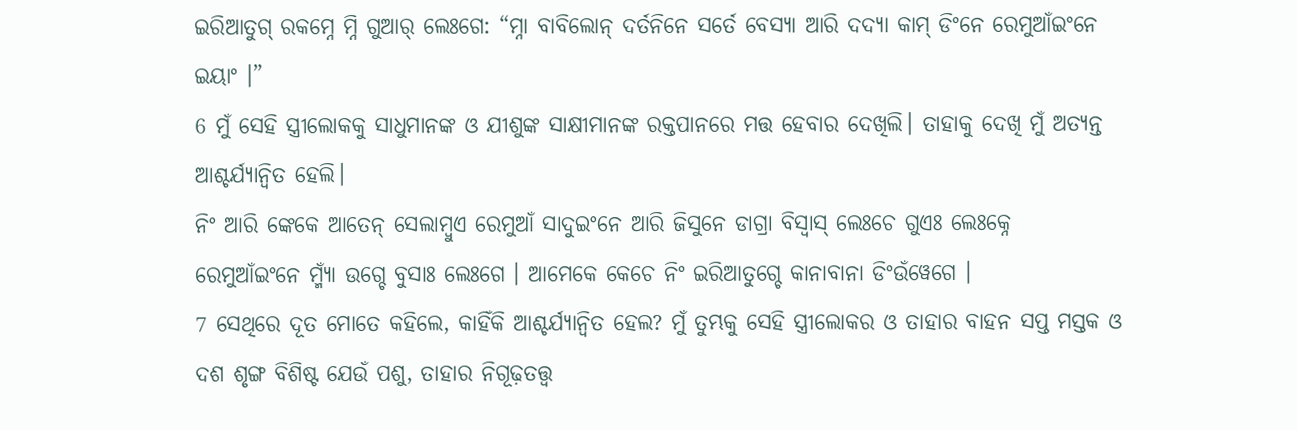ଇରିଆତୁଗ୍ ରକମ୍ନେ ମ୍ନି ଗୁଆର୍ ଲେଃଗେ: “ମ୍ନା ବାବିଲୋନ୍ ଦର୍ତନିନେ ସର୍ତେ ବେସ୍ୟା ଆରି ଦଦ୍ୟା କାମ୍ ଡିଂନେ ରେମୁଆଁଇଂନେ ଇୟାଂ ।”
6 ମୁଁ ସେହି ସ୍ତ୍ରୀଲୋକକୁ ସାଧୁମାନଙ୍କ ଓ ଯୀଶୁଙ୍କ ସାକ୍ଷୀମାନଙ୍କ ରକ୍ତପାନରେ ମତ୍ତ ହେବାର ଦେଖିଲି। ତାହାକୁ ଦେଖି ମୁଁ ଅତ୍ୟନ୍ତ ଆଶ୍ଚର୍ଯ୍ୟାନ୍ୱିତ ହେଲି।
ନିଂ ଆରି ଙ୍କେକେ ଆତେନ୍ ସେଲାମ୍ବୁଏ ରେମୁଆଁ ସାଦୁଇଂନେ ଆରି ଜିସୁନେ ଡାଗ୍ରା ବିସ୍ବାସ୍ ଲେଃଚେ ଗୁଏଃ ଲେଃକ୍ନେ ରେମୁଆଁଇଂନେ ମ୍ମ୍ୟାଁ ଉଗ୍ଚେ ବୁସାଃ ଲେଃଗେ । ଆମେକେ କେଚେ ନିଂ ଇରିଆତୁଗ୍ଚେ କାନାବାନା ଡିଂଉଁୱେଗେ ।
7 ସେଥିରେ ଦୂତ ମୋତେ କହିଲେ, କାହିଁକି ଆଶ୍ଚର୍ଯ୍ୟାନ୍ୱିତ ହେଲ? ମୁଁ ତୁମ୍ଭକୁ ସେହି ସ୍ତ୍ରୀଲୋକର ଓ ତାହାର ବାହନ ସପ୍ତ ମସ୍ତକ ଓ ଦଶ ଶୃଙ୍ଗ ବିଶିଷ୍ଟ ଯେଉଁ ପଶୁ, ତାହାର ନିଗୂଢ଼ତତ୍ତ୍ୱ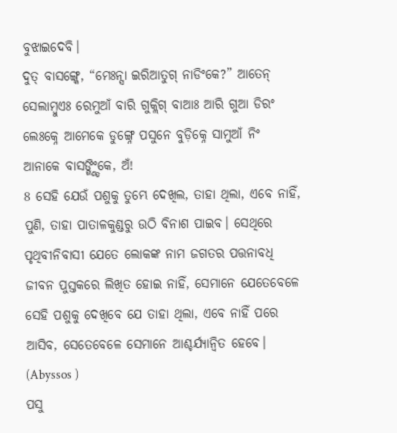ବୁଝାଇଦେବି।
ଦୁତ୍ ବାସଙ୍ଗ୍କେ, “ମେଃନ୍ସା ଇରିଆତୁଗ୍ ନାଡିଂକେ?” ଆତେନ୍ ସେଲାମ୍ବୁଏଃ ରେମୁଆଁ ବାରି ଗୁକ୍ଲିଗ୍ ବାଆଃ ଆରି ଗୁଆ ଡିରଂ ଲେଃକ୍ନେ ଆମେକେ ଡୁଙ୍ଗ୍ନେ ପସୁନେ ବୁଡ଼ିକ୍ନେ ସାମୁଆଁ ନିଂ ଆନାକେ ବାସଙ୍ଗ୍ଣ୍ଡିଂକେ, ଅଁ!
8 ସେହି ଯେଉଁ ପଶୁକୁ ତୁମ୍ଭେ ଦେଖିଲ, ତାହା ଥିଲା, ଏବେ ନାହିଁ, ପୁଣି, ତାହା ପାତାଳକୁଣ୍ଡରୁ ଉଠି ବିନାଶ ପାଇବ। ସେଥିରେ ପୃଥିବୀନିବାସୀ ଯେତେ ଲୋକଙ୍କ ନାମ ଜଗତର ପତ୍ତନାବଧି ଜୀବନ ପୁସ୍ତକରେ ଲିଖିତ ହୋଇ ନାହିଁ, ସେମାନେ ଯେତେବେଳେ ସେହି ପଶୁକୁ ଦେଖିବେ ଯେ ତାହା ଥିଲା, ଏବେ ନାହିଁ ପରେ ଆସିବ, ସେତେବେଳେ ସେମାନେ ଆଶ୍ଚର୍ଯ୍ୟାନ୍ୱିତ ହେବେ। (Abyssos )
ପସୁ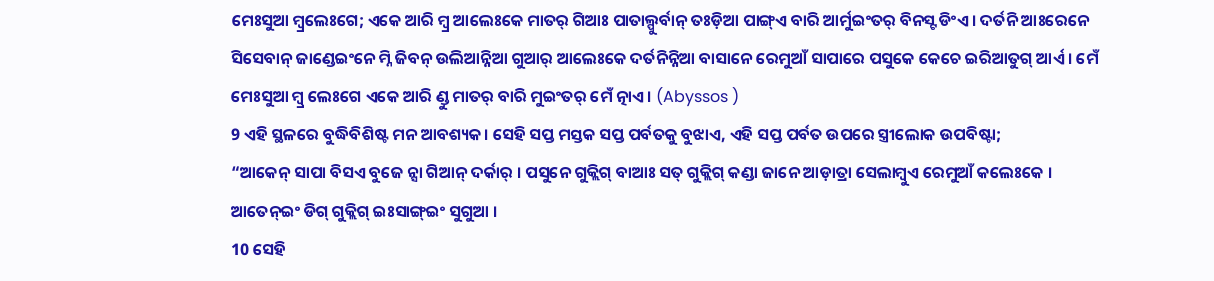ମେଃସୁଆ ମ୍ବ୍ରଲେଃଗେ; ଏକେ ଆରି ମ୍ବ୍ର ଆଲେଃକେ ମାତର୍ ଗିଆଃ ପାତାଲ୍ପୁର୍ବାନ୍ ତଃଡ଼ିଆ ପାଙ୍ଗ୍ଏ ବାରି ଆର୍ମୁଇଂତର୍ ବିନସ୍ଟ ଡିଂଏ । ଦର୍ତନି ଆଃରେନେ ସିସେବାନ୍ ଜାଣ୍ଡେଇଂନେ ମ୍ନି ଜିବନ୍ ଉଲିଆନ୍ନିଆ ଗୁଆର୍ ଆଲେଃକେ ଦର୍ତନିନ୍ନିଆ ବାସାନେ ରେମୁଆଁ ସାପାରେ ପସୁକେ କେଚେ ଇରିଆତୁଗ୍ ଆର୍ଏ । ମେଁ ମେଃସୁଆ ମ୍ବ୍ର ଲେଃଗେ ଏକେ ଆରି ଣ୍ଡୁ ମାତର୍ ବାରି ମୁଇଂତର୍ ମେଁ ତ୍ନାଏ । (Abyssos )
9 ଏହି ସ୍ଥଳରେ ବୁଦ୍ଧିବିଶିଷ୍ଟ ମନ ଆବଶ୍ୟକ। ସେହି ସପ୍ତ ମସ୍ତକ ସପ୍ତ ପର୍ବତକୁ ବୁଝାଏ, ଏହି ସପ୍ତ ପର୍ବତ ଉପରେ ସ୍ତ୍ରୀଲୋକ ଉପବିଷ୍ଟା;
“ଆକେନ୍ ସାପା ବିସଏ ବୁଜେ ନ୍ସା ଗିଆନ୍ ଦର୍କାର୍ । ପସୁନେ ଗୁକ୍ଲିଗ୍ ବାଆଃ ସତ୍ ଗୁକ୍ଲିଗ୍ କଣ୍ଡା ଜାନେ ଆଡ଼ାତ୍ରା ସେଲାମ୍ବୁଏ ରେମୁଆଁ କଲେଃକେ । ଆତେନ୍ଇଂ ଡିଗ୍ ଗୁକ୍ଲିଗ୍ ଇଃସାଙ୍ଗ୍ଇଂ ସୁଗୁଆ ।
10 ସେହି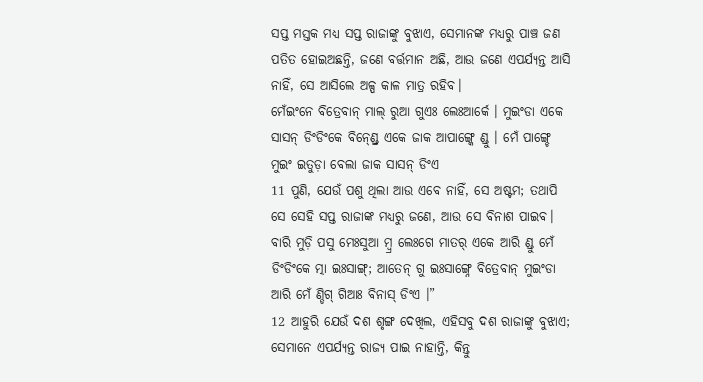ସପ୍ତ ମସ୍ତକ ମଧ୍ୟ ସପ୍ତ ରାଜାଙ୍କୁ ବୁଝାଏ, ସେମାନଙ୍କ ମଧ୍ୟରୁ ପାଞ୍ଚ ଜଣ ପତିତ ହୋଇଅଛନ୍ତି, ଜଣେ ବର୍ତ୍ତମାନ ଅଛି, ଆଉ ଜଣେ ଏପର୍ଯ୍ୟନ୍ତ ଆସି ନାହିଁ, ସେ ଆସିଲେ ଅଳ୍ପ କାଳ ମାତ୍ର ରହିବ।
ମେଁଇଂନେ ବିତ୍ରେବାନ୍ ମାଲ୍ ରୁଆ ଗୁଏଃ ଲେଃଆର୍କେ । ମୁଇଂଡା ଏକେ ସାସନ୍ ଡିଂଡିଂକେ ବିନ୍ଣ୍ଡ୍ରେ ଏକେ ଜାକ ଆପାଙ୍ଗ୍କେ ଣ୍ଡୁ । ମେଁ ପାଙ୍ଗ୍ଚେ ମୁଇଂ ଇତୁଡ଼ା ବେଲା ଜାକ ସାସନ୍ ଡିଂଏ
11 ପୁଣି, ଯେଉଁ ପଶୁ ଥିଲା ଆଉ ଏବେ ନାହିଁ, ସେ ଅଷ୍ଟମ; ତଥାପି ସେ ସେହି ସପ୍ତ ରାଜାଙ୍କ ମଧ୍ୟରୁ ଜଣେ, ଆଉ ସେ ବିନାଶ ପାଇବ।
ବାରି ମୁଡ଼ି ପସୁ ମେଃସୁଆ ମ୍ବ୍ର ଲେଃଗେ ମାତର୍ ଏକେ ଆରି ଣ୍ଡୁ ମେଁ ଡିଂଡିଂକେ ତ୍ମା ଇଃସାଙ୍ଗ୍; ଆତେନ୍ ଗୁ ଇଃସାଙ୍ଗ୍ନେ ବିତ୍ରେବାନ୍ ମୁଇଂଡା ଆରି ମେଁ ଣ୍ଡିଗ୍ ଗିଆଃ ବିନାସ୍ ଡିଂଏ ।”
12 ଆହୁରି ଯେଉଁ ଦଶ ଶୃଙ୍ଗ ଦେଖିଲ, ଏହିସବୁ ଦଶ ରାଜାଙ୍କୁ ବୁଝାଏ; ସେମାନେ ଏପର୍ଯ୍ୟନ୍ତ ରାଜ୍ୟ ପାଇ ନାହାନ୍ତି, କିନ୍ତୁ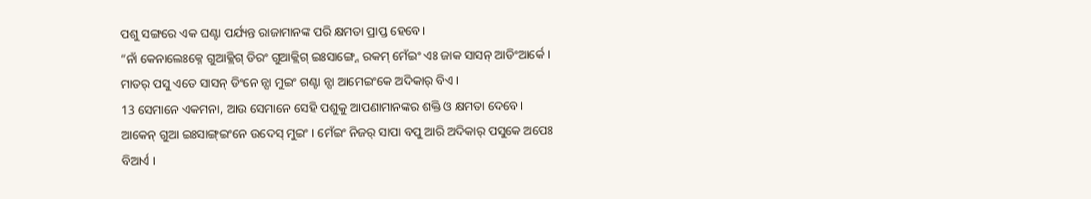ପଶୁ ସଙ୍ଗରେ ଏକ ଘଣ୍ଟା ପର୍ଯ୍ୟନ୍ତ ରାଜାମାନଙ୍କ ପରି କ୍ଷମତା ପ୍ରାପ୍ତ ହେବେ।
“ନାଁ କେନାଲେଃକ୍ନେ ଗୁଆକ୍ଲିଗ୍ ଡିରଂ ଗୁଆକ୍ଲିଗ୍ ଇଃସାଙ୍ଗ୍ନେ ରକମ୍ ମେଁଇଂ ଏଃ ଜାକ ସାସନ୍ ଆଡିଂଆର୍କେ । ମାତର୍ ପସୁ ଏତେ ସାସନ୍ ଡିଂନେ ନ୍ସା ମୁଇଂ ଗଣ୍ଟା ନ୍ସା ଆମେଇଂକେ ଅଦିକାର୍ ବିଏ ।
13 ସେମାନେ ଏକମନା, ଆଉ ସେମାନେ ସେହି ପଶୁକୁ ଆପଣାମାନଙ୍କର ଶକ୍ତି ଓ କ୍ଷମତା ଦେବେ।
ଆକେନ୍ ଗୁଆ ଇଃସାଙ୍ଗ୍ଇଂନେ ଉଦେସ୍ ମୁଇଂ । ମେଁଇଂ ନିଜର୍ ସାପା ବପୁ ଆରି ଅଦିକାର୍ ପସୁକେ ଅପେଃ ବିଆର୍ଏ ।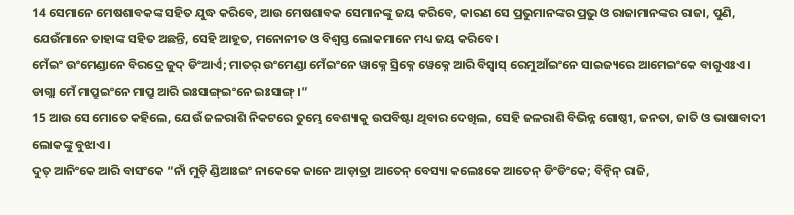14 ସେମାନେ ମେଷଶାବକଙ୍କ ସହିତ ଯୁଦ୍ଧ କରିବେ, ଆଉ ମେଷଶାବକ ସେମାନଙ୍କୁ ଜୟ କରିବେ, କାରଣ ସେ ପ୍ରଭୁମାନଙ୍କର ପ୍ରଭୁ ଓ ରାଜାମାନଙ୍କର ରାଜା, ପୁଣି, ଯେଉଁମାନେ ତାହାଙ୍କ ସହିତ ଅଛନ୍ତି, ସେହି ଆହୂତ, ମନୋନୀତ ଓ ବିଶ୍ୱସ୍ତ ଲୋକମାନେ ମଧ୍ୟ ଜୟ କରିବେ।
ମେଁଇଂ ଉଂମେଣ୍ଡାନେ ବିରଦ୍ରେ ଜୁଦ୍ ଡିଂଆର୍ଏ; ମାତର୍ ଉଂମେଣ୍ଡା ମେଁଇଂନେ ୱାକ୍ନେ ସ୍ରିକ୍ନେ ୱେକ୍ନେ ଆରି ବିସ୍ବାସ୍ ରେମୁଆଁଇଂନେ ସାଇଜ୍ୟରେ ଆମେଇଂକେ ବାଗୁଏଃଏ । ଡାଗ୍ଲା ମେଁ ମାପ୍ରୁଇଂନେ ମାପ୍ରୁ ଆରି ଇଃସାଙ୍ଗ୍ଇଂନେ ଇଃସାଙ୍ଗ୍ ।”
15 ଆଉ ସେ ମୋତେ କହିଲେ, ଯେଉଁ ଜଳରାଶି ନିକଟରେ ତୁମ୍ଭେ ବେଶ୍ୟାକୁ ଉପବିଷ୍ଟା ଥିବାର ଦେଖିଲ, ସେହି ଜଳରାଶି ବିଭିନ୍ନ ଗୋଷ୍ଠୀ, ଜନତା, ଜାତି ଓ ଭାଷାବାଦୀ ଲୋକଙ୍କୁ ବୁଝାଏ।
ଦୁତ୍ ଆନିଂକେ ଆରି ବାସଂକେ “ନାଁ ମୁଡ଼ି ଣ୍ଡିଆଃଇଂ ନାକେକେ ଜାନେ ଆଡ଼ାତ୍ରା ଆତେନ୍ ବେସ୍ୟା କଲେଃକେ ଆତେନ୍ ଡିଂଡିଂକେ; ବିନ୍ବିନ୍ ରାଜି,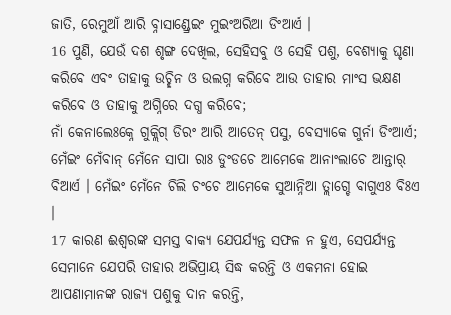ଜାତି, ରେମୁଆଁ ଆରି ବ୍ନାସାଣ୍ଡ୍ରେଇଂ ମୁଇଂଅରିଆ ଡିଂଆର୍ଏ ।
16 ପୁଣି, ଯେଉଁ ଦଶ ଶୃଙ୍ଗ ଦେଖିଲ, ସେହିସବୁ ଓ ସେହି ପଶୁ, ବେଶ୍ୟାକୁ ଘୃଣା କରିବେ ଏବଂ ତାହାକୁ ଉଚ୍ଛିନ ଓ ଉଲଗ୍ନ କରିବେ ଆଉ ତାହାର ମାଂସ ଭକ୍ଷଣ କରିବେ ଓ ତାହାକୁ ଅଗ୍ନିରେ ଦଗ୍ଧ କରିବେ;
ନାଁ କେନାଲେଃକ୍ନେ ଗୁକ୍ଲିଗ୍ ଡିରଂ ଆରି ଆତେନ୍ ପସୁ, ବେସ୍ୟାକେ ଗୁର୍ନା ଡିଂଆର୍ଏ; ମେଁଇଂ ମେଁବାନ୍ ମେଁନେ ସାପା ରାଃ ଡୁଂଡଚେ ଆମେକେ ଆନାଂଲାଚେ ଆନ୍ତାର୍ ବିଆର୍ଏ । ମେଁଇଂ ମେଁନେ ଚିଲି ଚଂଚେ ଆମେକେ ସୁଆନ୍ନିଆ ତ୍ଲାଗ୍ଚେ ବାଗୁଏଃ ବିଃଏ ।
17 କାରଣ ଈଶ୍ବରଙ୍କ ସମସ୍ତ ବାକ୍ୟ ଯେପର୍ଯ୍ୟନ୍ତ ସଫଳ ନ ହୁଏ, ସେପର୍ଯ୍ୟନ୍ତ ସେମାନେ ଯେପରି ତାହାର ଅଭିପ୍ରାୟ ସିଦ୍ଧ କରନ୍ତି ଓ ଏକମନା ହୋଇ ଆପଣାମାନଙ୍କ ରାଜ୍ୟ ପଶୁକୁ ଦାନ କରନ୍ତି,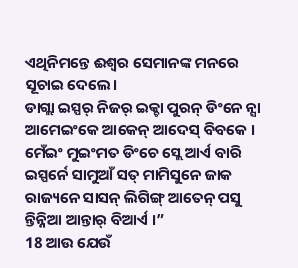ଏଥିନିମନ୍ତେ ଈଶ୍ବର ସେମାନଙ୍କ ମନରେ ସୂଚାଇ ଦେଲେ।
ଡାଗ୍ଲା ଇସ୍ପର୍ ନିଜର୍ ଇକ୍ଚା ପୁରନ୍ ଡିଂନେ ନ୍ସା ଆମେଇଂକେ ଆକେନ୍ ଆଦେସ୍ ବିବକେ । ମେଁଇଂ ମୁଇଂମତ ଡିଂଚେ ସ୍ଲେ ଆର୍ଏ ବାରି ଇସ୍ପର୍ନେ ସାମୁଆଁ ସତ୍ ମାମିସୁନେ ଜାକ ରାଜ୍ୟନେ ସାସନ୍ ଲିଗିଙ୍ଗ୍ ଆତେନ୍ ପସୁ ନ୍ତିନ୍ନିଆ ଆନ୍ତାର୍ ବିଆର୍ଏ ।”
18 ଆଉ ଯେଉଁ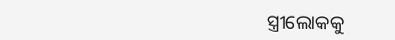ସ୍ତ୍ରୀଲୋକକୁ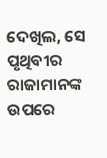ଦେଖିଲ, ସେ ପୃଥିବୀର ରାଜାମାନଙ୍କ ଉପରେ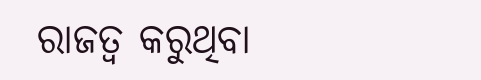ରାଜତ୍ୱ କରୁଥିବା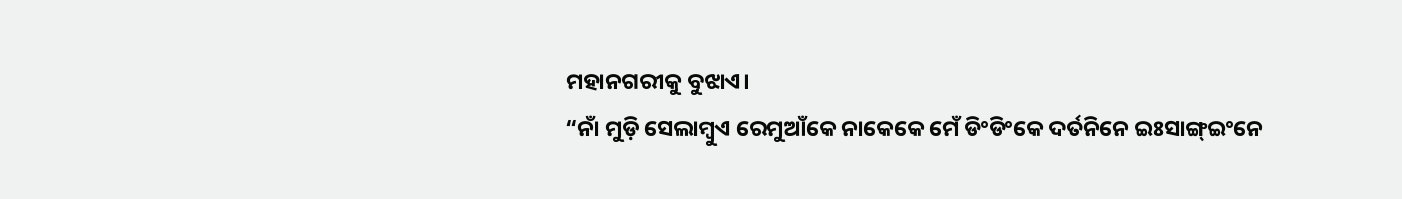ମହାନଗରୀକୁ ବୁଝାଏ।
“ନାଁ ମୁଡ଼ି ସେଲାମ୍ବୁଏ ରେମୁଆଁକେ ନାକେକେ ମେଁ ଡିଂଡିଂକେ ଦର୍ତନିନେ ଇଃସାଙ୍ଗ୍ଇଂନେ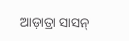ଆଡ଼ାତ୍ରା ସାସନ୍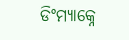ଡିଂମ୍ୟାକ୍ନେ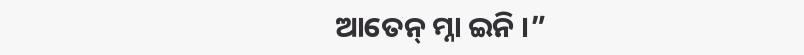ଆତେନ୍ ମ୍ନା ଇନି ।”